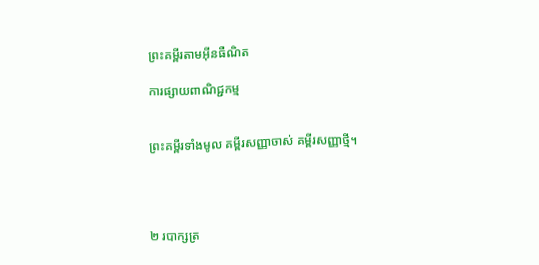ព្រះគម្ពីរតាមអ៊ីនធឺណិត

ការផ្សាយពាណិជ្ជកម្ម


ព្រះគម្ពីរទាំងមូល គម្ពីរសញ្ញាចាស់ គម្ពីរសញ្ញាថ្មី។




២ របា‌ក្សត្រ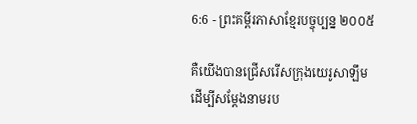6:6 - ព្រះគម្ពីរភាសាខ្មែរបច្ចុប្បន្ន ២០០៥

គឺយើងបានជ្រើសរើសក្រុងយេរូ‌សាឡឹម ដើម្បីសម្តែងនាមរប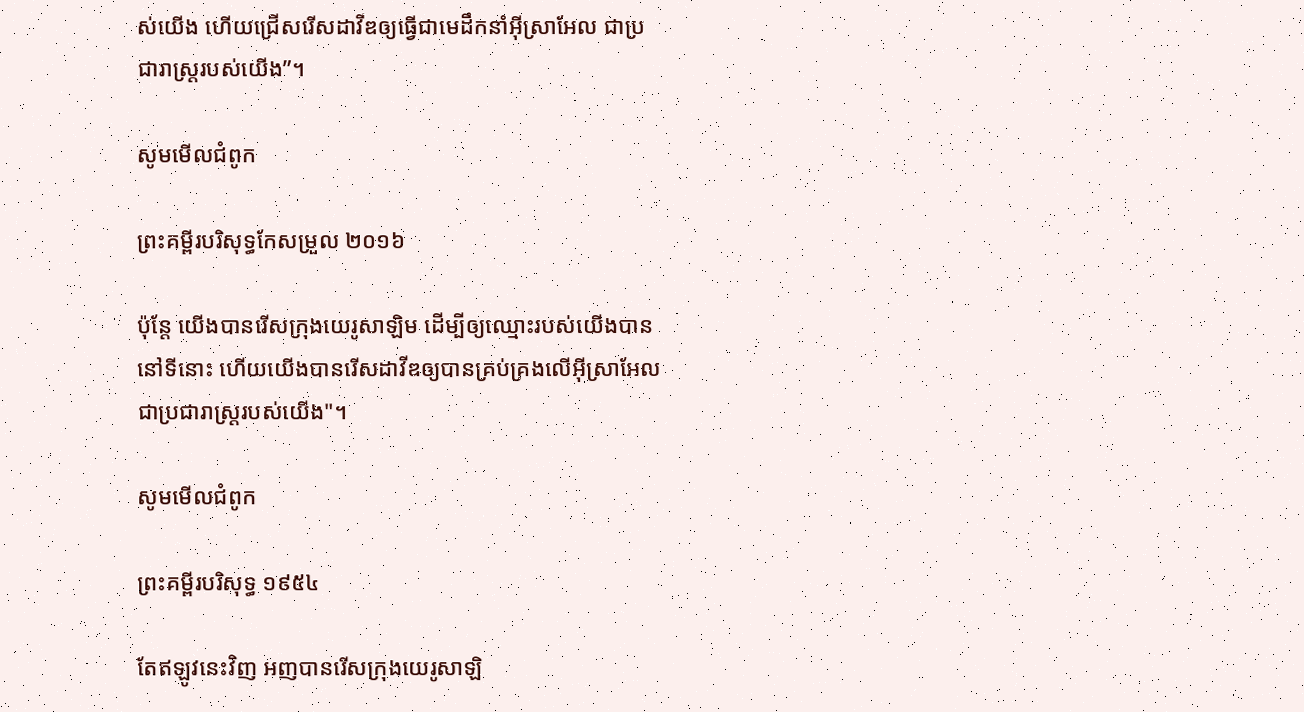ស់យើង ហើយជ្រើសរើសដាវីឌឲ្យធ្វើជាមេដឹកនាំអ៊ីស្រា‌អែល ជាប្រជា‌រាស្ត្ររបស់យើង”។

សូមមើលជំពូក

ព្រះគម្ពីរបរិសុទ្ធកែសម្រួល ២០១៦

ប៉ុន្តែ យើងបានរើសក្រុងយេរូ‌សាឡិម ដើម្បីឲ្យឈ្មោះរបស់យើងបាននៅទីនោះ ហើយយើងបានរើសដាវីឌឲ្យបានគ្រប់‌គ្រងលើអ៊ីស្រា‌អែល ជាប្រជា‌រាស្ត្ររបស់យើង"។

សូមមើលជំពូក

ព្រះគម្ពីរបរិសុទ្ធ ១៩៥៤

តែឥឡូវនេះវិញ អញបានរើសក្រុងយេរូ‌សាឡិ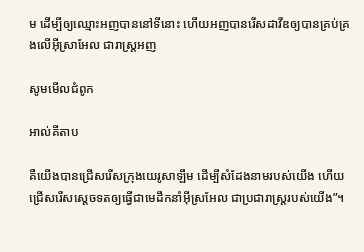ម ដើម្បីឲ្យឈ្មោះអញបាននៅទីនោះ ហើយអញបានរើសដាវីឌឲ្យបានគ្រប់‌គ្រងលើអ៊ីស្រាអែល ជារាស្ត្រអញ

សូមមើលជំពូក

អាល់គីតាប

គឺយើងបានជ្រើសរើសក្រុងយេរូ‌សាឡឹម ដើម្បីសំដែងនាមរបស់យើង ហើយជ្រើសរើសស្តេចទតឲ្យធ្វើជាមេដឹកនាំអ៊ីស្រ‌អែល ជាប្រជា‌រាស្ត្ររបស់យើង”។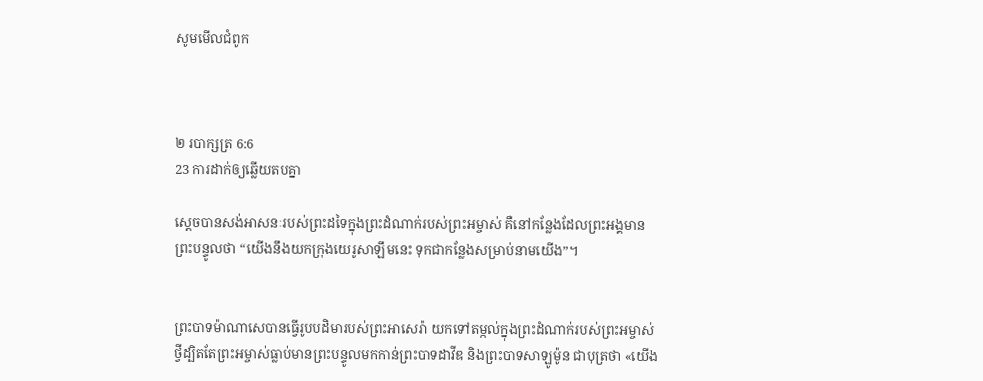សូមមើលជំពូក



២ របា‌ក្សត្រ 6:6
23 ការដាក់ឲ្យឆ្លើយតបគ្នា

ស្ដេចបានសង់អាសនៈរបស់ព្រះដទៃក្នុងព្រះ‌ដំណាក់របស់ព្រះ‌អម្ចាស់ គឺនៅកន្លែងដែលព្រះអង្គមានព្រះ‌បន្ទូលថា “យើងនឹងយកក្រុងយេរូ‌សាឡឹមនេះ ទុកជាកន្លែងសម្រាប់នាមយើង”។


ព្រះ‌បាទម៉ាណា‌សេបានធ្វើរូបបដិមារបស់ព្រះ‌អាសេ‌រ៉ា យកទៅតម្កល់ក្នុងព្រះ‌ដំណាក់របស់ព្រះ‌អម្ចាស់ ថ្វី‌ដ្បិតតែព្រះ‌អម្ចាស់ធ្លាប់មានព្រះ‌បន្ទូលមកកាន់ព្រះ‌បាទដាវីឌ និងព្រះ‌បាទសាឡូម៉ូន ជាបុត្រថា «យើង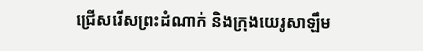ជ្រើសរើសព្រះ‌ដំណាក់ និងក្រុងយេរូ‌សាឡឹម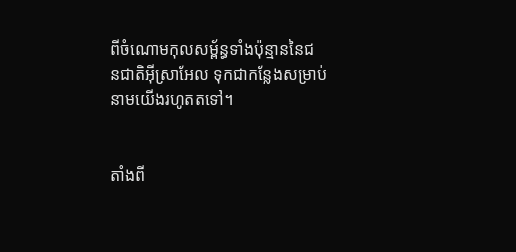ពីចំណោមកុល‌សម្ព័ន្ធទាំងប៉ុន្មាននៃជន‌ជាតិអ៊ីស្រា‌អែល ទុកជាកន្លែងសម្រាប់នាមយើងរហូតតទៅ។


តាំងពី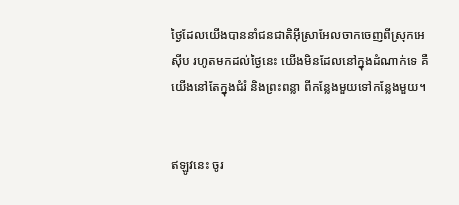ថ្ងៃដែលយើងបាននាំជន‌ជាតិអ៊ីស្រា‌អែលចាកចេញពីស្រុកអេស៊ីប រហូតមកដល់ថ្ងៃនេះ យើងមិនដែលនៅក្នុងដំណាក់ទេ គឺយើងនៅតែក្នុងជំរំ និងព្រះ‌ពន្លា ពីកន្លែងមួយទៅកន្លែងមួយ។


ឥឡូវនេះ ចូរ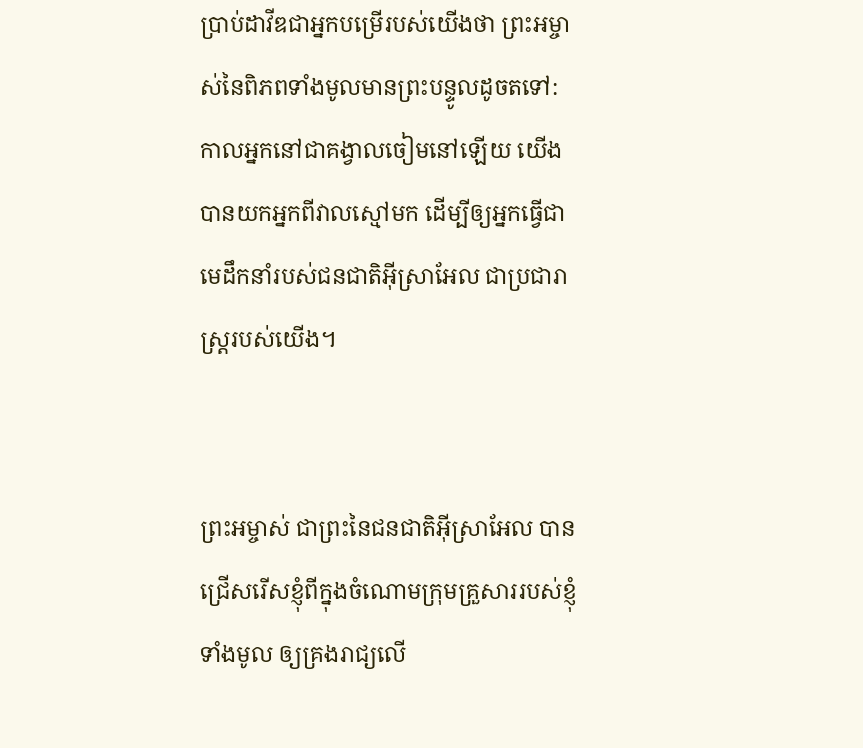ប្រាប់ដាវីឌជាអ្នកបម្រើរបស់យើងថា ព្រះ‌អម្ចាស់នៃពិភពទាំងមូលមានព្រះ‌បន្ទូលដូចតទៅ: កាលអ្នកនៅជាគង្វាលចៀមនៅឡើយ យើងបានយកអ្នកពីវាលស្មៅមក ដើម្បីឲ្យអ្នកធ្វើជាមេដឹកនាំរបស់ជន‌ជាតិអ៊ីស្រា‌អែល ជាប្រជា‌រាស្ត្ររបស់យើង។


ព្រះ‌អម្ចាស់ ជាព្រះនៃជន‌ជាតិអ៊ីស្រា‌អែល បានជ្រើសរើសខ្ញុំពីក្នុងចំណោមក្រុមគ្រួសាររបស់ខ្ញុំទាំងមូល ឲ្យគ្រងរាជ្យលើ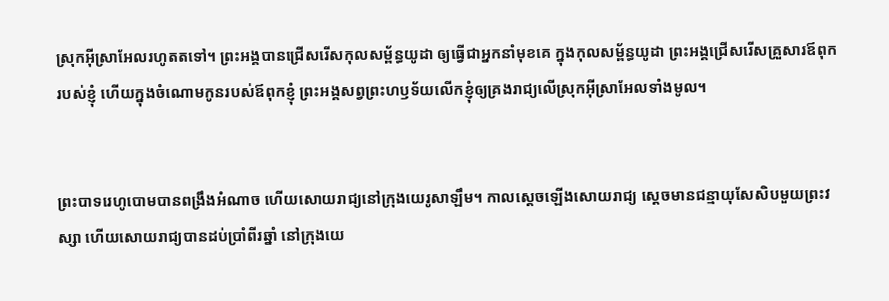ស្រុកអ៊ីស្រា‌អែលរហូតតទៅ។ ព្រះអង្គបានជ្រើសរើសកុល‌សម្ព័ន្ធយូដា ឲ្យធ្វើជាអ្នកនាំមុខគេ ក្នុងកុល‌សម្ព័ន្ធយូដា ព្រះអង្គជ្រើសរើសគ្រួសារឪពុករបស់ខ្ញុំ ហើយក្នុងចំណោមកូនរបស់ឪពុកខ្ញុំ ព្រះអង្គសព្វព្រះ‌ហឫទ័យលើកខ្ញុំឲ្យគ្រងរាជ្យលើស្រុកអ៊ីស្រា‌អែលទាំងមូល។


ព្រះ‌បាទរេហូ‌បោមបានពង្រឹងអំណាច ហើយសោយរាជ្យនៅក្រុងយេរូ‌សាឡឹម។ កាលស្ដេចឡើងសោយរាជ្យ ស្ដេចមានជន្មាយុសែ‌សិបមួយព្រះ‌វស្សា ហើយសោយរាជ្យបានដប់ប្រាំ‌ពីរឆ្នាំ នៅក្រុងយេ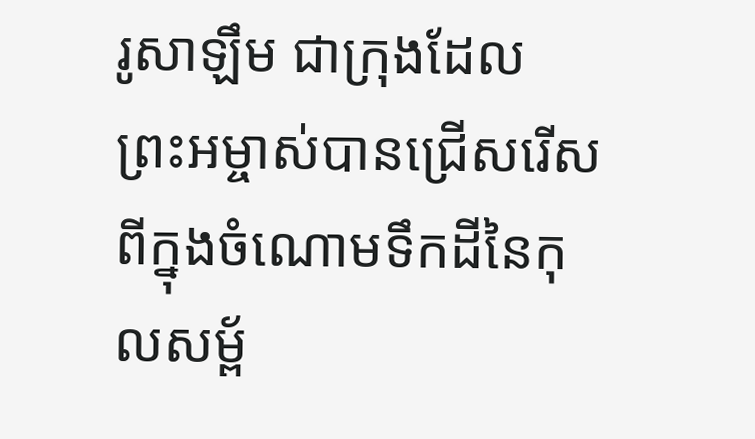រូ‌សាឡឹម ជាក្រុងដែលព្រះ‌អម្ចាស់បានជ្រើសរើសពីក្នុងចំណោមទឹកដីនៃកុល‌សម្ព័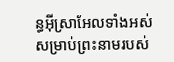ន្ធអ៊ីស្រា‌អែលទាំងអស់ សម្រាប់ព្រះ‌នាមរបស់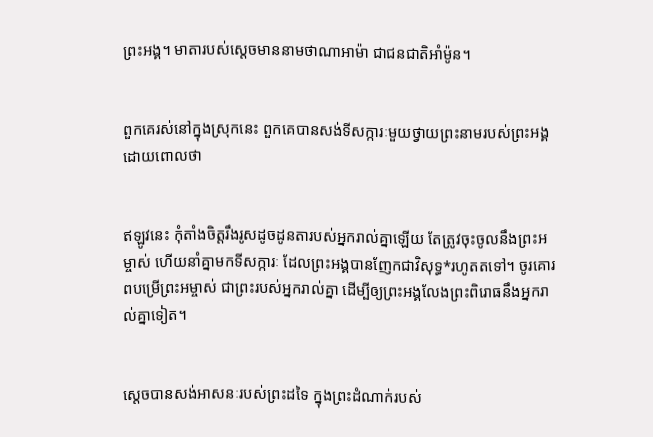ព្រះអង្គ។ មាតារបស់ស្ដេចមាននាមថាណា‌អាម៉ា ជាជន‌ជាតិអាំម៉ូន។


ពួកគេរស់នៅក្នុងស្រុកនេះ ពួកគេបានសង់ទីសក្ការៈមួយថ្វាយព្រះ‌នាមរបស់ព្រះអង្គ ដោយពោលថា


ឥឡូវនេះ កុំតាំងចិត្តរឹង‌រូសដូចដូនតារបស់អ្នករាល់គ្នាឡើយ តែត្រូវចុះចូលនឹងព្រះ‌អម្ចាស់ ហើយនាំគ្នាមកទីសក្ការៈ ដែលព្រះអង្គបានញែកជាវិសុទ្ធ*រហូតតទៅ។ ចូរគោរពបម្រើព្រះ‌អម្ចាស់ ជាព្រះរបស់អ្នករាល់គ្នា ដើម្បីឲ្យព្រះអង្គលែងព្រះ‌ពិរោធនឹងអ្នករាល់គ្នាទៀត។


ស្ដេចបានសង់អាសនៈរបស់ព្រះដទៃ ក្នុងព្រះ‌ដំណាក់របស់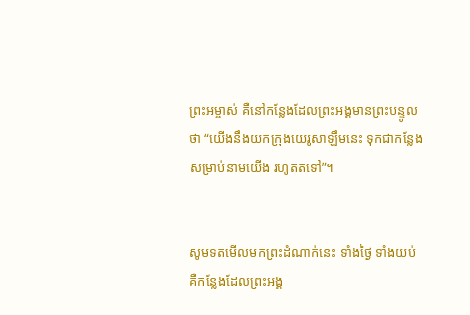ព្រះ‌អម្ចាស់ គឺនៅកន្លែងដែលព្រះអង្គមានព្រះ‌បន្ទូលថា “យើងនឹងយកក្រុងយេរូ‌សាឡឹមនេះ ទុកជាកន្លែងសម្រាប់នាមយើង រហូតតទៅ”។


សូមទតមើលមកព្រះ‌ដំណាក់នេះ ទាំងថ្ងៃ ទាំងយប់ គឺកន្លែងដែលព្រះអង្គ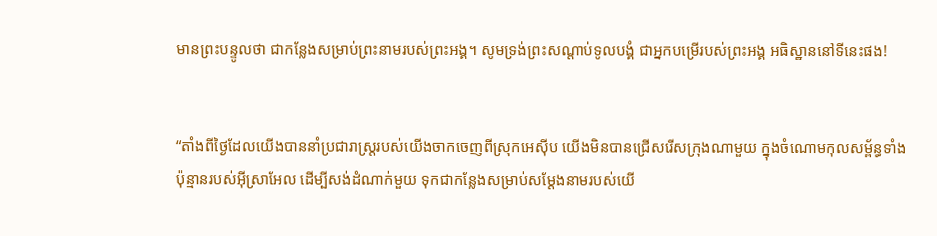មានព្រះ‌បន្ទូលថា ជាកន្លែងសម្រាប់ព្រះ‌នាមរបស់ព្រះអង្គ។ សូមទ្រង់ព្រះ‌សណ្ដាប់ទូលបង្គំ ជាអ្នកបម្រើរបស់ព្រះអង្គ អធិស្ឋាននៅទីនេះផង!


“តាំងពីថ្ងៃដែលយើងបាននាំប្រជា‌រាស្ត្ររបស់យើងចាកចេញពីស្រុកអេស៊ីប យើងមិនបានជ្រើសរើសក្រុងណាមួយ ក្នុងចំណោមកុល‌សម្ព័ន្ធទាំងប៉ុន្មានរបស់អ៊ីស្រា‌អែល ដើម្បីសង់ដំណាក់មួយ ទុកជាកន្លែងសម្រាប់សម្តែងនាមរបស់យើ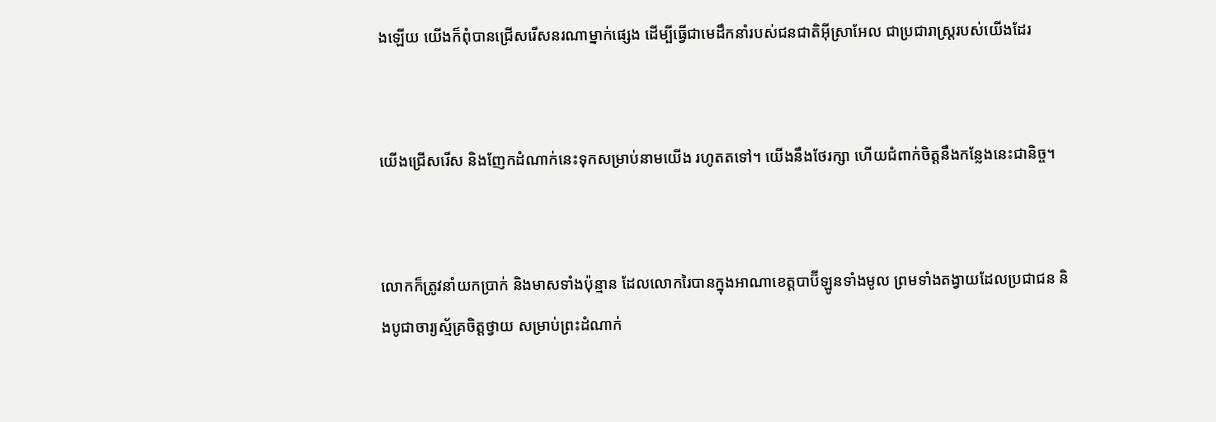ងឡើយ យើងក៏ពុំបានជ្រើសរើសនរណាម្នាក់ផ្សេង ដើម្បីធ្វើជាមេដឹកនាំរបស់ជន‌ជាតិអ៊ីស្រា‌អែល ជាប្រជា‌រាស្ត្ររបស់យើងដែរ


យើងជ្រើសរើស និងញែកដំណាក់នេះទុកសម្រាប់នាមយើង រហូតតទៅ។ យើងនឹងថែ‌រក្សា ហើយជំពាក់ចិត្តនឹងកន្លែងនេះជានិច្ច។


លោកក៏ត្រូវនាំយកប្រាក់ និងមាសទាំងប៉ុន្មាន ដែលលោករៃបានក្នុងអាណា‌ខេត្តបាប៊ី‌ឡូនទាំងមូល ព្រមទាំងតង្វាយដែលប្រជា‌ជន និងបូជា‌ចារ្យស្ម័គ្រចិត្តថ្វាយ សម្រាប់ព្រះ‌ដំណាក់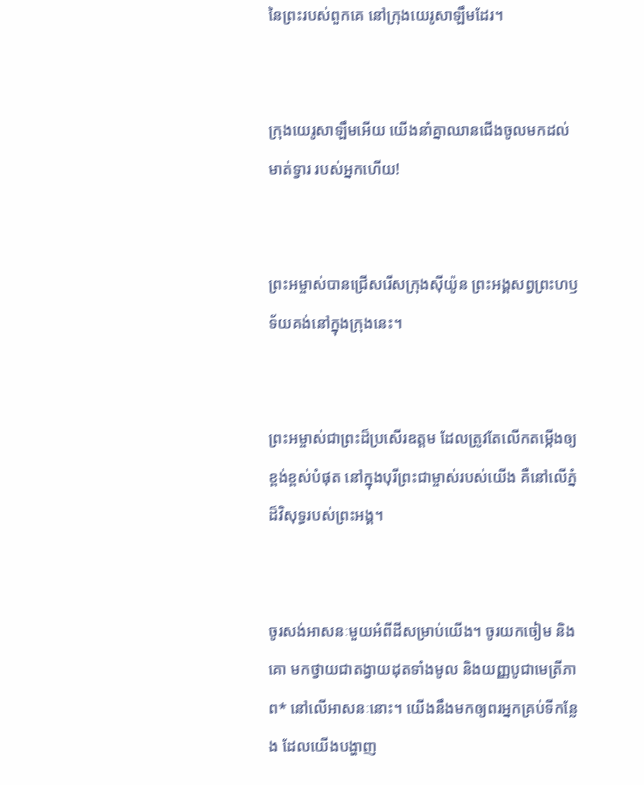នៃព្រះរបស់ពួកគេ នៅក្រុងយេរូ‌សាឡឹមដែរ។


ក្រុងយេរូ‌សាឡឹមអើយ យើងនាំគ្នាឈានជើងចូលមកដល់មាត់ទ្វារ របស់អ្នកហើយ!


ព្រះ‌អម្ចាស់បានជ្រើសរើសក្រុងស៊ីយ៉ូន ព្រះអង្គសព្វព្រះ‌ហឫទ័យគង់នៅក្នុងក្រុងនេះ។


ព្រះ‌អម្ចាស់ជាព្រះដ៏ប្រសើរឧត្ដម ដែលត្រូវតែលើកតម្កើងឲ្យខ្ពង់‌ខ្ពស់បំផុត នៅក្នុងបុរីព្រះ‌ជាម្ចាស់របស់យើង គឺនៅលើភ្នំដ៏វិសុទ្ធរបស់ព្រះអង្គ។


ចូរសង់អាសនៈមួយអំពីដីសម្រាប់យើង។ ចូរយកចៀម និងគោ មកថ្វាយជាតង្វាយដុតទាំងមូល និងយញ្ញ‌បូជាមេត្រី‌ភាព* នៅលើអាសនៈនោះ។ យើងនឹងមកឲ្យពរអ្នកគ្រប់ទីកន្លែង ដែលយើងបង្ហាញ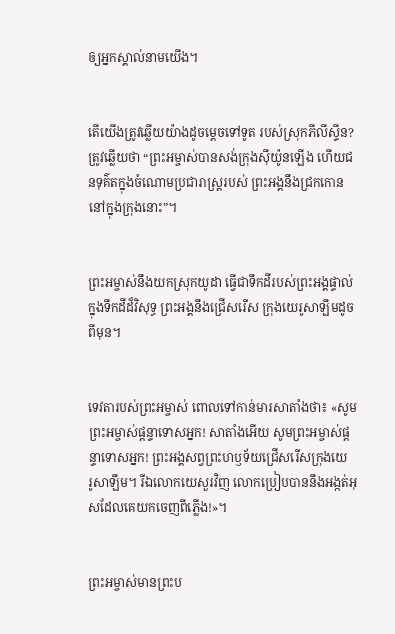ឲ្យអ្នកស្គាល់នាមយើង។


តើយើងត្រូវឆ្លើយយ៉ាងដូចម្ដេចទៅទូត របស់ស្រុកភីលីស្ទីន? ត្រូវឆ្លើយថា “ព្រះ‌អម្ចាស់បានសង់ក្រុងស៊ីយ៉ូនឡើង ហើយជនទុគ៌តក្នុងចំណោមប្រជា‌រាស្ដ្ររបស់ ព្រះអង្គនឹងជ្រកកោននៅក្នុងក្រុងនោះ”។


ព្រះ‌អម្ចាស់នឹងយកស្រុកយូដា ធ្វើជាទឹកដីរបស់ព្រះអង្គផ្ទាល់ ក្នុងទឹកដីដ៏វិសុទ្ធ ព្រះអង្គនឹងជ្រើសរើស ក្រុងយេរូ‌សាឡឹមដូចពីមុន។


ទេវតារបស់ព្រះ‌អម្ចាស់ ពោលទៅកាន់មារសាតាំងថា៖ «សូមព្រះ‌អម្ចាស់ផ្ដន្ទាទោសអ្នក! សាតាំងអើយ សូមព្រះ‌អម្ចាស់ផ្ដន្ទាទោសអ្នក! ព្រះអង្គសព្វព្រះ‌ហឫទ័យជ្រើសរើសក្រុងយេរូ‌សាឡឹម។ រីឯលោកយេសួរវិញ លោកប្រៀបបាននឹងអង្កត់អុសដែលគេយកចេញពីភ្លើង!»។


ព្រះ‌អម្ចាស់មានព្រះ‌ប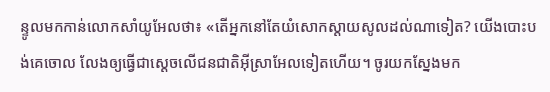ន្ទូលមកកាន់លោកសាំយូ‌អែលថា៖ «តើអ្នកនៅតែយំសោកស្ដាយសូលដល់ណាទៀត? យើងបោះបង់គេចោល លែងឲ្យធ្វើជាស្ដេចលើជន‌ជាតិអ៊ីស្រា‌អែលទៀតហើយ។ ចូរយកស្នែងមក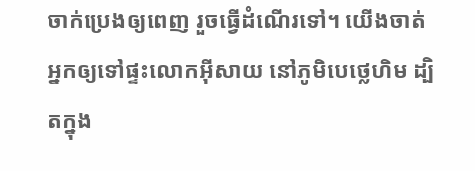ចាក់ប្រេងឲ្យពេញ រួចធ្វើដំណើរទៅ។ យើងចាត់អ្នកឲ្យទៅផ្ទះលោកអ៊ីសាយ នៅភូមិបេថ្លេ‌ហិម ដ្បិតក្នុង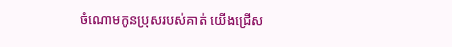ចំណោមកូនប្រុសរបស់គាត់ យើងជ្រើស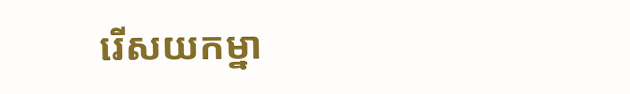រើសយកម្នា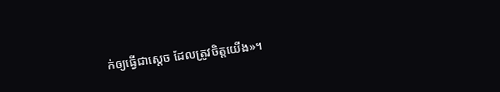ក់ឲ្យធ្វើជាស្ដេច ដែលត្រូវចិត្តយើង»។